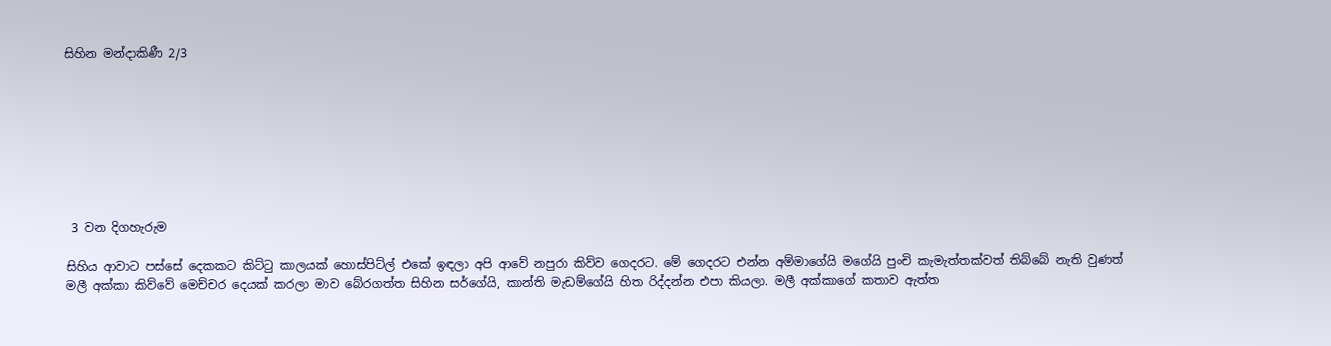සිහින මන්දාකිණී 2/3








 3 වන දිගහැරුම

සිහිය ආවාට පස්සේ දෙකකට කිට්ටු කාලයක් හොස්පිට්ල් එකේ ඉඳලා අපි ආවේ නපුරා කිව්ව ගෙදරට. මේ ගෙදරට එන්න අම්මාගේයි මගේයි පුංචි කැමැත්තක්වත් තිබ්බේ නැති වුණත් මලී අක්කා කිව්වේ මෙච්චර දෙයක් කරලා මාව බේරගත්ත සිහින සර්ගේයි, කාන්ති මැඩම්ගේයි හිත රිද්දන්න එපා කියලා. මලී අක්කාගේ කතාව ඇත්ත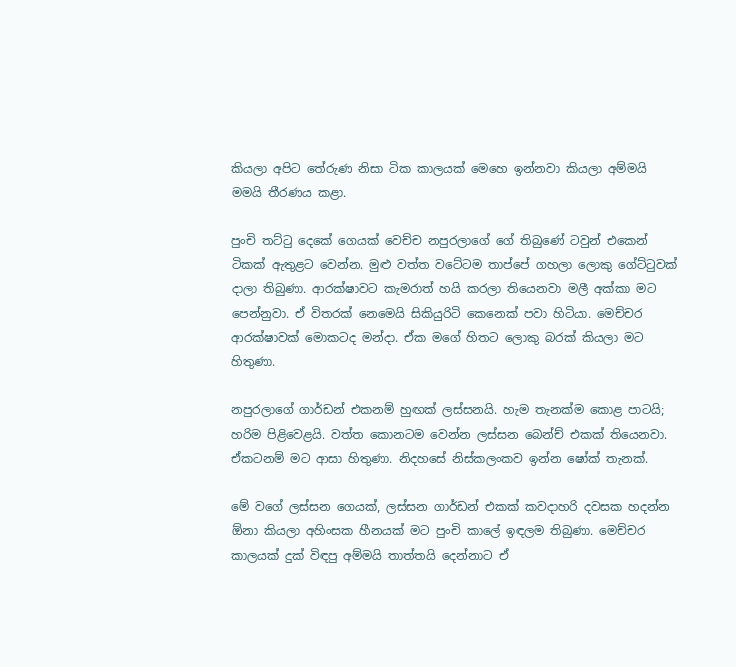කියලා අපිට තේරුණ නිසා ටික කාලයක් මෙහෙ ඉන්නවා කියලා අම්මයි මමයි තීරණය කළා.

පුංචි තට්ටු දෙකේ ගෙයක් වෙච්ච නපුරලාගේ ගේ තිබුණේ ටවුන් එකෙන් ටිකක් ඇතුළට වෙන්න. මුළු වත්ත වටේටම තාප්පේ ගහලා ලොකු ගේට්ටුවක් දාලා තිබුණා. ආරක්ෂාවට කැමරාත් හයි කරලා තියෙනවා මලී අක්කා මට පෙන්නුවා. ඒ විතරක් නෙමෙයි සිකියුරිටි කෙනෙක් පවා හිටියා. මෙච්චර ආරක්ෂාවක් මොකටද මන්දා. ඒක මගේ හිතට ලොකු බරක් කියලා මට හිතුණා.

නපුරලාගේ ගාර්ඩන් එකනම් හුඟක් ලස්සනයි. හැම තැනක්ම කොළ පාටයි; හරිම පිළිවෙළයි. වත්ත කොනටම වෙන්න ලස්සන බෙන්ච් එකක් තියෙනවා. ඒකටනම් මට ආසා හිතුණා. නිදහසේ නිස්කලංකව ඉන්න ෂෝක් තැනක්.

මේ වගේ ලස්සන ගෙයක්, ලස්සන ගාර්ඩන් එකක් කවදාහරි දවසක හදන්න ඕනා කියලා අහිංසක හීනයක් මට පුංචි කාලේ ඉඳලම තිබුණා. මෙච්චර කාලයක් දුක් විඳපු අම්මයි තාත්තයි දෙන්නාට ඒ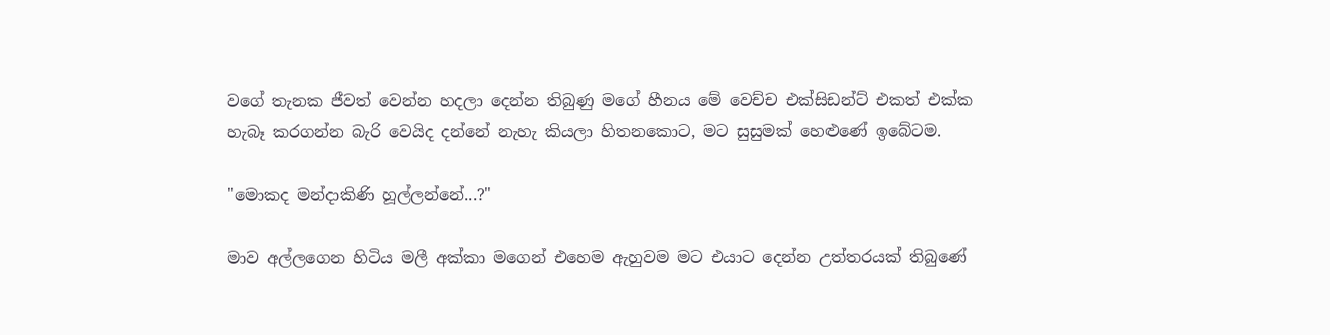වගේ තැනක ජීවත් වෙන්න හදලා දෙන්න තිබුණු මගේ හීනය මේ වෙච්ච එක්සිඩන්ට් එකත් එක්ක හැබෑ කරගන්න බැරි වෙයිද දන්නේ නැහැ කියලා හිතනකොට, මට සුසුමක් හෙළුණේ ඉබේටම.

"මොකද මන්දාකිණි හූල්ලන්නේ...?"

මාව අල්ලගෙන හිටිය මලී අක්කා මගෙන් එහෙම ඇහුවම මට එයාට දෙන්න උත්තරයක් තිබුණේ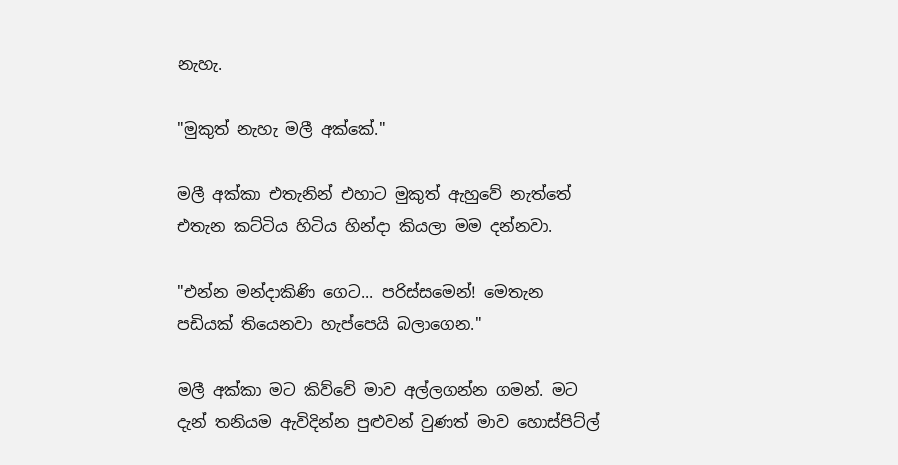නැහැ.

"මුකුත් නැහැ මලී අක්කේ."

මලී අක්කා එතැනින් එහාට මුකුත් ඇහුවේ නැත්තේ එතැන කට්ටිය හිටිය හින්දා කියලා මම දන්නවා.

"එන්න මන්දාකිණි ගෙට... පරිස්සමෙන්! මෙතැන පඩියක් තියෙනවා හැප්පෙයි බලාගෙන."

මලී අක්කා මට කිව්වේ මාව අල්ලගන්න ගමන්. මට දැන් තනියම ඇවිදින්න පුළුවන් වුණත් මාව හොස්පිට්ල්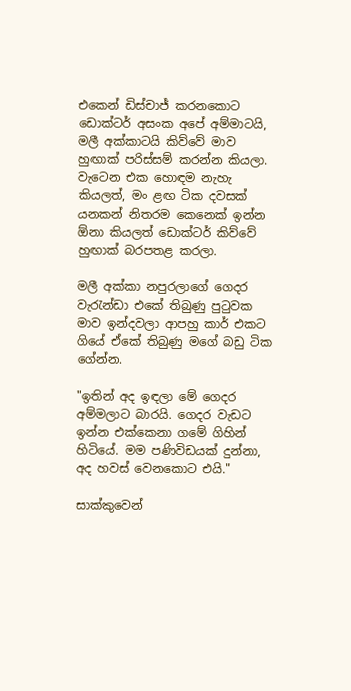එකෙන් ඩිස්චාජ් කරනකොට ඩොක්ටර් අසංක අපේ අම්මාටයි, මලී අක්කාටයි කිව්වේ මාව හුඟාක් පරිස්සම් කරන්න කියලා. වැටෙන එක හොඳම නැහැ කියලත්, මං ළඟ ටික දවසක් යනකන් නිතරම කෙනෙක් ඉන්න ඕනා කියලත් ඩොක්ටර් කිව්වේ හුඟාක් බරපතළ කරලා.

මලී අක්කා නපුරලාගේ ගෙදර වැරැන්ඩා එකේ තිබුණු පුටුවක මාව ඉන්දවලා ආපහු කාර් එකට ගියේ ඒකේ තිබුණු මගේ බඩු ටික ගේන්න.

"ඉතින් අද ඉඳලා මේ ගෙදර අම්මලාට බාරයි. ගෙදර වැඩට ඉන්න එක්කෙනා ගමේ ගිහින් හිටියේ. මම පණිවිඩයක් දුන්නා, අද හවස් වෙනකොට එයි."

සාක්කුවෙන්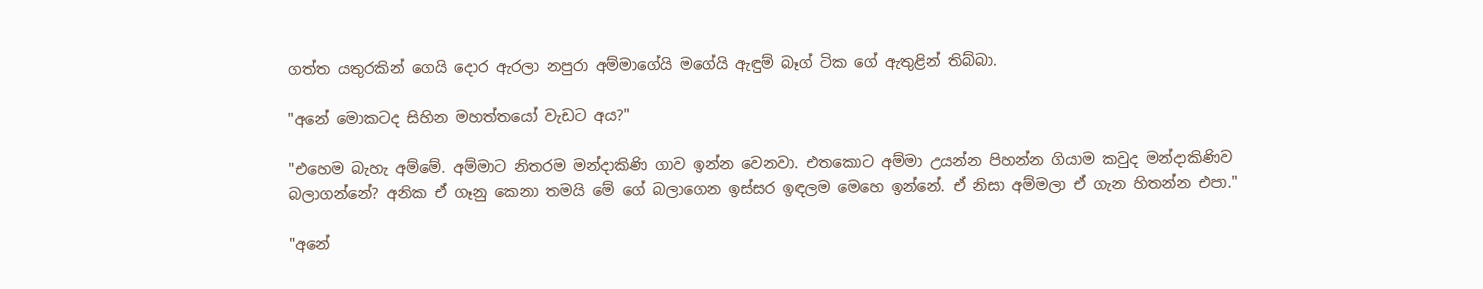ගත්ත යතුරකින් ගෙයි දොර ඇරලා නපුරා අම්මාගේයි මගේයි ඇඳුම් බෑග් ටික ගේ ඇතුළින් තිබ්බා.

"අනේ මොකටද සිහින මහත්තයෝ වැඩට අය?"

"එහෙම බැහැ අම්මේ. අම්මාට නිතරම මන්දාකිණි ගාව ඉන්න වෙනවා. එතකොට අම්මා උයන්න පිහන්න ගියාම කවුද මන්දාකිණිව බලාගන්නේ? අනික ඒ ගෑනු කෙනා තමයි මේ ගේ බලාගෙන ඉස්සර ඉඳලම මෙහෙ ඉන්නේ. ඒ නිසා අම්මලා ඒ ගැන හිතන්න එපා."

"අනේ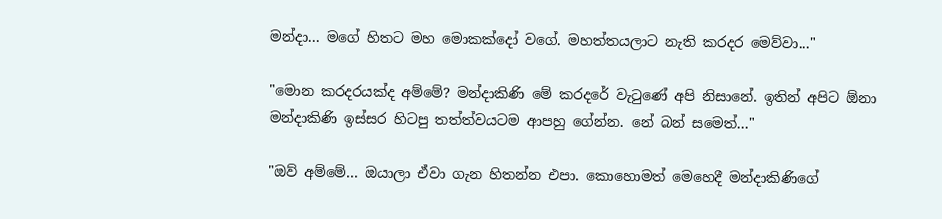මන්දා... මගේ හිතට මහ මොකක්දෝ වගේ. මහත්තයලාට නැති කරදර මෙව්වා..."

"මොන කරදරයක්ද අම්මේ? මන්දාකිණි මේ කරදරේ වැටුණේ අපි නිසානේ. ඉතින් අපිට ඕනා මන්දාකිණි ඉස්සර හිටපු තත්ත්වයටම ආපහු ගේන්න. නේ බන් සමෙත්..."

"ඔව් අම්මේ... ඔයාලා ඒවා ගැන හිතන්න එපා. කොහොමත් මෙහෙදී මන්දාකිණිගේ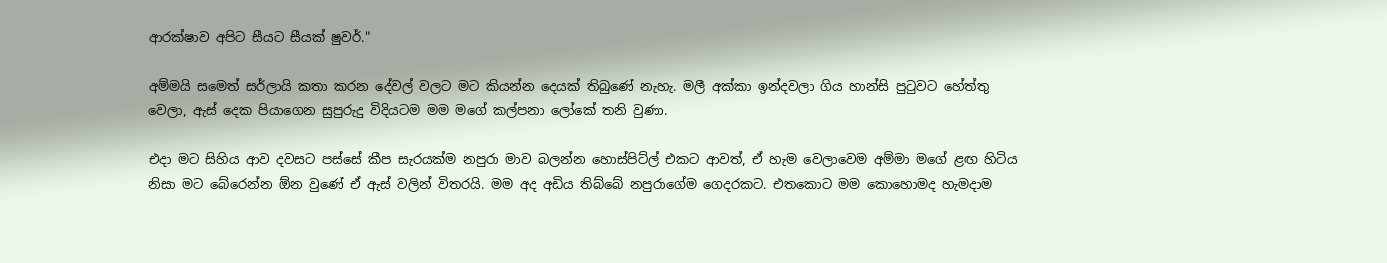ආරක්ෂාව අපිට සීයට සීයක් ෂුවර්."

අම්මයි සමෙත් සර්ලායි කතා කරන දේවල් වලට මට කියන්න දෙයක් තිබුණේ නැහැ. මලී අක්කා ඉන්දවලා ගිය හාන්සි පුටුවට හේත්තු වෙලා, ඇස් දෙක පියාගෙන සුපුරුදු විදියටම මම මගේ කල්පනා ලෝකේ තනි වුණා.

එදා මට සිහිය ආව දවසට පස්සේ කීප සැරයක්ම නපුරා මාව බලන්න හොස්පිට්ල් එකට ආවත්, ඒ හැම වෙලාවෙම අම්මා මගේ ළඟ හිටිය නිසා මට බේරෙන්න ඕන වුණේ ඒ ඇස් වලින් විතරයි. මම අද අඩිය තිබ්බේ නපුරාගේම ගෙදරකට. එතකොට මම කොහොමද හැමදාම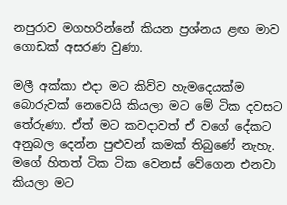නපුරාව මගහරින්නේ කියන ප්‍රශ්නය ළඟ මාව ගොඩක් අසරණ වුණා.

මලී අක්කා එදා මට කිව්ව හැමදෙයක්ම බොරුවක් නෙවෙයි කියලා මට මේ ටික දවසට තේරුණා. ඒත් මට කවදාවත් ඒ වගේ දේකට අනුබල දෙන්න පුළුවන් කමක් තිබුණේ නැහැ. මගේ හිතත් ටික ටික වෙනස් වේගෙන එනවා කියලා මට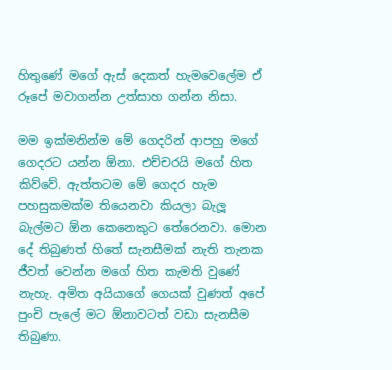හිතුණේ මගේ ඇස් දෙකත් හැමවෙලේම ඒ රූපේ මවාගන්න උත්සාහ ගන්න නිසා.

මම ඉක්මනින්ම මේ ගෙදරින් ආපහු මගේ ගෙදරට යන්න ඕනා. එච්චරයි මගේ හිත කිව්වේ. ඇත්තටම මේ ගෙදර හැම පහසුකමක්ම තියෙනවා කියලා බැලූ බැල්මට ඕන කෙනෙකුට තේරෙනවා. මොන දේ තිබුණත් හිතේ සැනසීමක් නැති තැනක ජීවත් වෙන්න මගේ හිත කැමති වුණේ නැහැ. අමිත අයියාගේ ගෙයක් වුණත් අපේ පුංචි පැලේ මට ඕනාවටත් වඩා සැනසීම තිබුණා.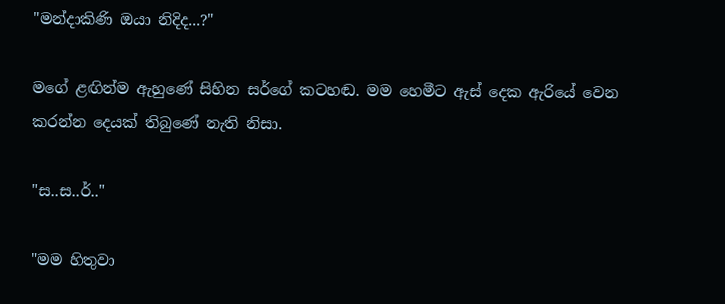"මන්දාකිණි ඔයා නිදිද...?"

මගේ ළඟින්ම ඇහුණේ සිහින සර්ගේ කටහඬ. මම හෙමීට ඇස් දෙක ඇරියේ වෙන කරන්න දෙයක් තිබුණේ නැති නිසා.

"ස..ස..ර්.."

"මම හිතුවා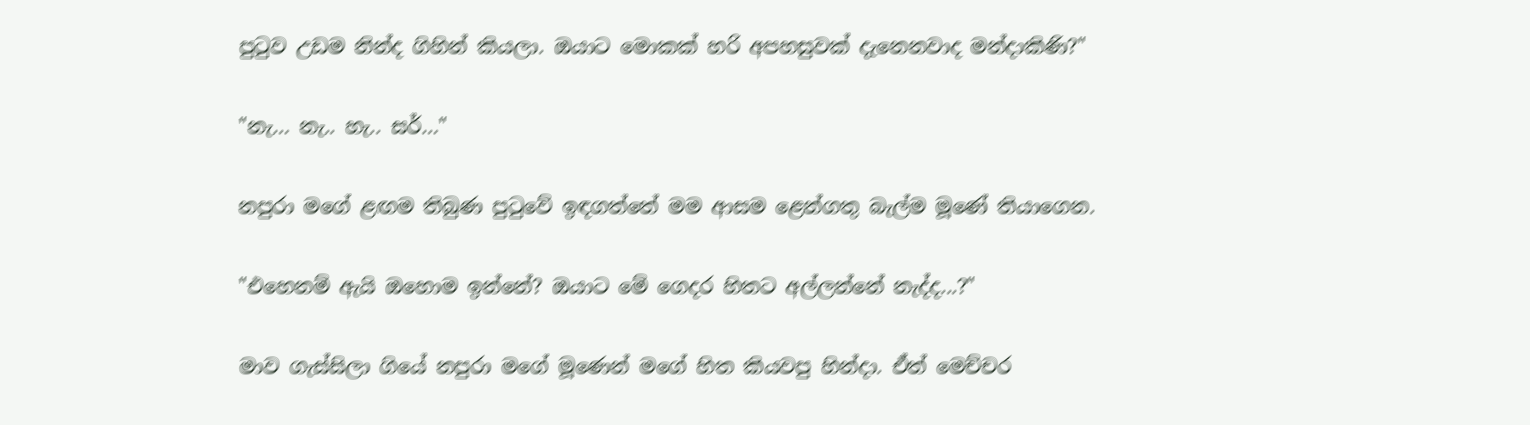පුටුව උඩම නින්ද ගිහින් කියලා. ඔයාට මොකක් හරි අපහසුවක් දැනෙනවාද මන්දාකිණි?"

"නැ… නැ.. හැ.. සර්…"

නපුරා මගේ ළඟම තිබුණ පුටුවේ ඉඳගත්තේ මම ආසම ළෙන්ගතු බැල්ම මූණේ තියාගෙන.

"එහෙනම් ඇයි ඔහොම ඉන්නේ? ඔයාට මේ ගෙදර හිතට අල්ලන්නේ නැද්ද...?"

මාව ගැස්සිලා ගියේ නපුරා මගේ මූණෙන් මගේ හිත කියවපු හින්දා. ඒත් මෙච්චර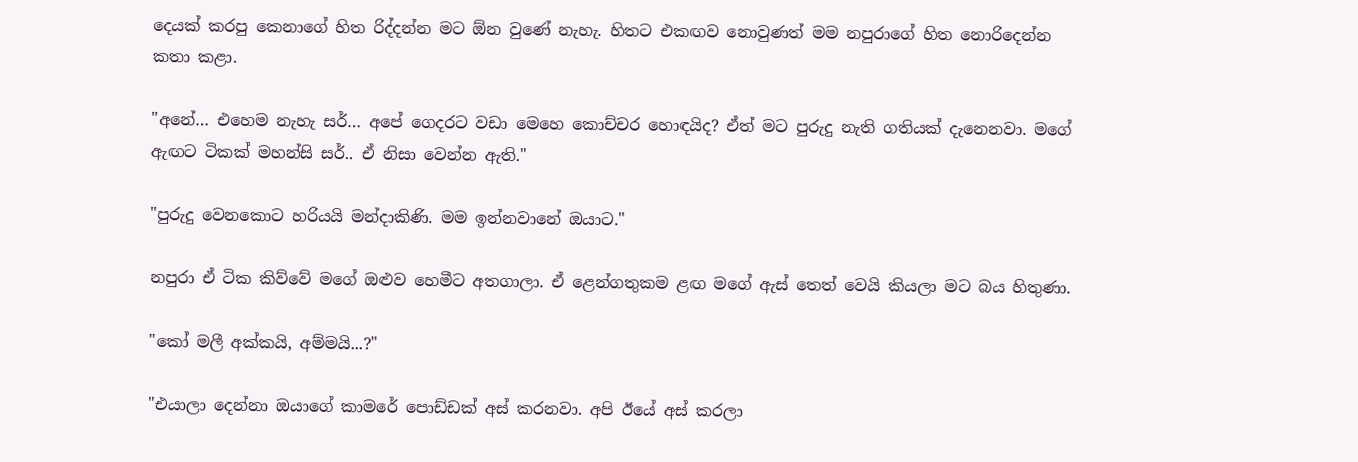දෙයක් කරපු කෙනාගේ හිත රිද්දන්න මට ඕන වුණේ නැහැ. හිතට එකඟව නොවුණත් මම නපුරාගේ හිත නොරිදෙන්න කතා කළා.

"අනේ… එහෙම නැහැ සර්… අපේ ගෙදරට වඩා මෙහෙ කොච්චර හොඳයිද? ඒත් මට පුරුදු නැති ගතියක් දැනෙනවා. මගේ ඇඟට ටිකක් මහන්සි සර්.. ඒ නිසා වෙන්න ඇති."

"පුරුදු වෙනකොට හරියයි මන්දාකිණි. මම ඉන්නවානේ ඔයාට."

නපුරා ඒ ටික කිව්වේ මගේ ඔළුව හෙමීට අතගාලා. ඒ ළෙන්ගතුකම ළඟ මගේ ඇස් තෙත් වෙයි කියලා මට බය හිතුණා.

"කෝ මලී අක්කයි, අම්මයි...?"

"එයාලා දෙන්නා ඔයාගේ කාමරේ පොඩ්ඩක් අස් කරනවා. අපි ඊයේ අස් කරලා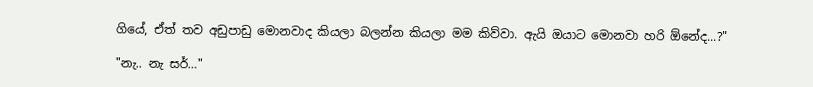ගියේ, ඒත් තව අඩුපාඩු මොනවාද කියලා බලන්න කියලා මම කිව්වා. ඇයි ඔයාට මොනවා හරි ඕනේද...?"

"නැ.. නැ සර්…"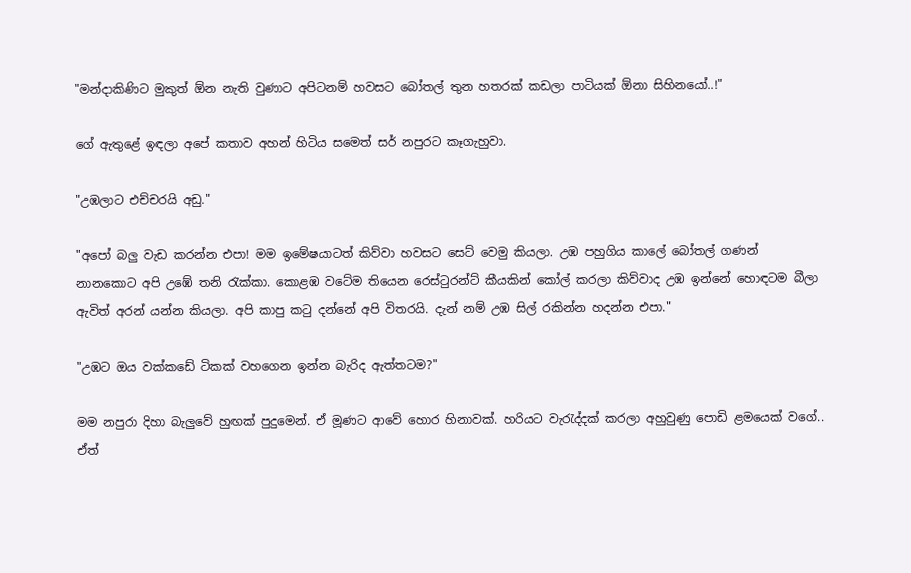"මන්දාකිණිට මුකුත් ඕන නැති වුණාට අපිටනම් හවසට බෝතල් තුන හතරක් කඩලා පාටියක් ඕනා සිහිනයෝ..!"

ගේ ඇතුළේ ඉඳලා අපේ කතාව අහන් හිටිය සමෙත් සර් නපුරට කෑගැහුවා.

"උඹලාට එච්චරයි අඩු."

"අපෝ බලු වැඩ කරන්න එපා! මම ඉමේෂයාටත් කිව්වා හවසට සෙට් වෙමු කියලා. උඹ පහුගිය කාලේ බෝතල් ගණන් නානකොට අපි උඹේ තනි රැක්කා. කොළඹ වටේම තියෙන රෙස්ටුරන්ට් කීයකින් කෝල් කරලා කිව්වාද උඹ ඉන්නේ හොඳටම බීලා ඇවිත් අරන් යන්න කියලා. අපි කාපු කටු දන්නේ අපි විතරයි. දැන් නම් උඹ සිල් රකින්න හදන්න එපා."

"උඹට ඔය වක්කඩේ ටිකක් වහගෙන ඉන්න බැරිද ඇත්තටම?"

මම නපුරා දිහා බැලුවේ හුඟක් පුදුමෙන්. ඒ මූණට ආවේ හොර හිනාවක්. හරියට වැරැද්දක් කරලා අහුවුණු පොඩි ළමයෙක් වගේ.. ඒත්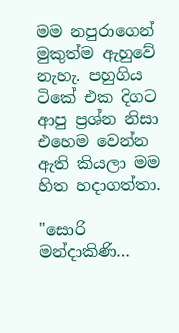මම නපුරාගෙන් මුකුත්ම ඇහුවේ නැහැ. පහුගිය ටිකේ එක දිගට ආපු ප්‍රශ්න නිසා එහෙම වෙන්න ඇති කියලා මම හිත හදාගත්තා.

"සොරි මන්දාකිණි…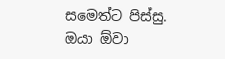සමෙත්ට පිස්සු. ඔයා ඕවා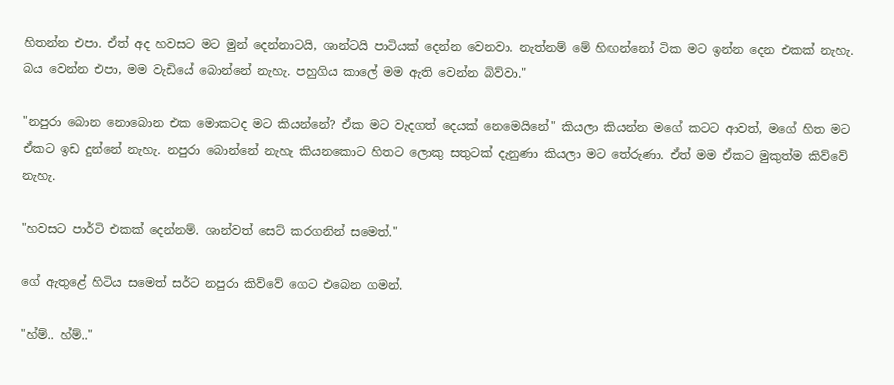හිතන්න එපා. ඒත් අද හවසට මට මුන් දෙන්නාටයි, ශාන්ටයි පාටියක් දෙන්න වෙනවා. නැත්නම් මේ හිඟන්නෝ ටික මට ඉන්න දෙන එකක් නැහැ. බය වෙන්න එපා, මම වැඩියේ බොන්නේ නැහැ. පහුගිය කාලේ මම ඇති වෙන්න බිව්වා."

"නපුරා බොන නොබොන එක මොකටද මට කියන්නේ? ඒක මට වැදගත් දෙයක් නෙමෙයිනේ" කියලා කියන්න මගේ කටට ආවත්, මගේ හිත මට ඒකට ඉඩ දුන්නේ නැහැ. නපුරා බොන්නේ නැහැ කියනකොට හිතට ලොකු සතුටක් දැනුණා කියලා මට තේරුණා. ඒත් මම ඒකට මුකුත්ම කිව්වේ නැහැ.

"හවසට පාර්ටි එකක් දෙන්නම්. ශාන්වත් සෙට් කරගනින් සමෙත්."

ගේ ඇතුළේ හිටිය සමෙත් සර්ට නපුරා කිව්වේ ගෙට එබෙන ගමන්.

"හ්ම්.. හ්ම්.."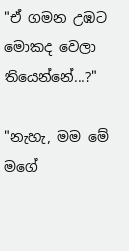"ඒ ගමන උඹට මොකද වෙලා තියෙන්නේ...?"

"නැහැ, මම මේ මගේ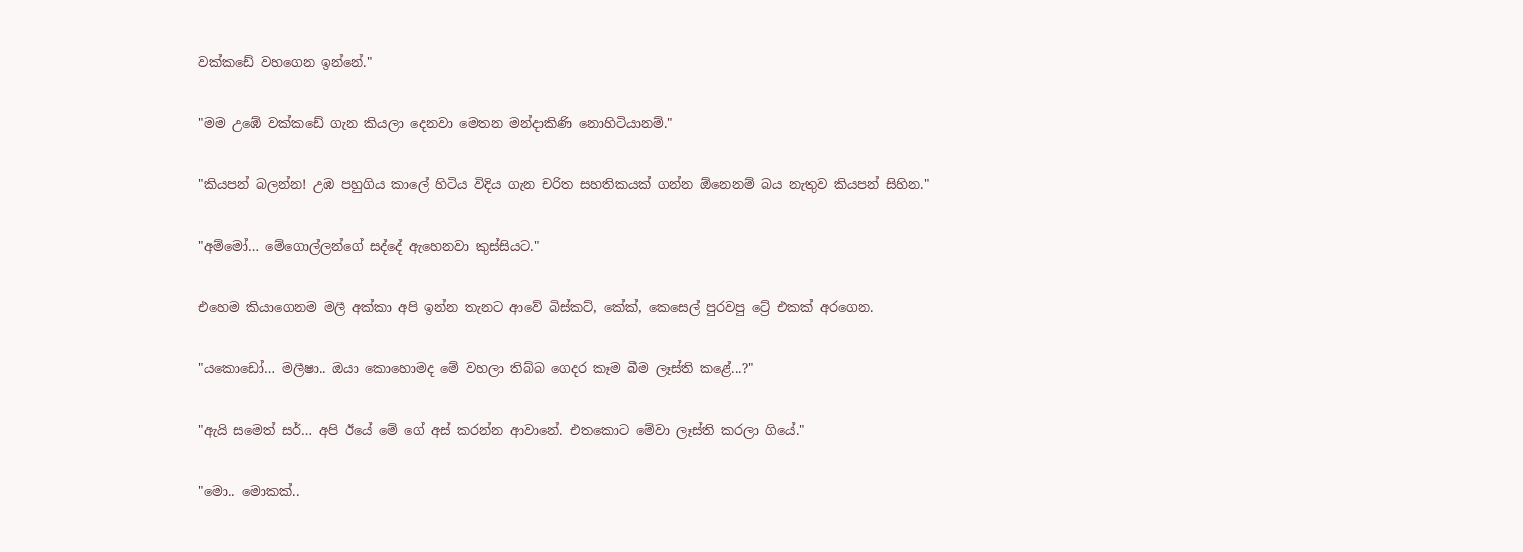වක්කඩේ වහගෙන ඉන්නේ."

"මම උඹේ වක්කඩේ ගැන කියලා දෙනවා මෙතන මන්දාකිණි නොහිටියානම්."

"කියපන් බලන්න! උඹ පහුගිය කාලේ හිටිය විදිය ගැන චරිත සහතිකයක් ගන්න ඕනෙනම් බය නැතුව කියපන් සිහින."

"අම්මෝ… මේගොල්ලන්ගේ සද්දේ ඇහෙනවා කුස්සියට."

එහෙම කියාගෙනම මලී අක්කා අපි ඉන්න තැනට ආවේ බිස්කට්, කේක්, කෙසෙල් පුරවපු ට්‍රේ එකක් අරගෙන.

"යකොඩෝ… මලීෂා.. ඔයා කොහොමද මේ වහලා තිබ්බ ගෙදර කෑම බීම ලෑස්ති කළේ...?"

"ඇයි සමෙත් සර්… අපි ඊයේ මේ ගේ අස් කරන්න ආවානේ. එතකොට මේවා ලෑස්ති කරලා ගියේ."

"මො.. මොකක්..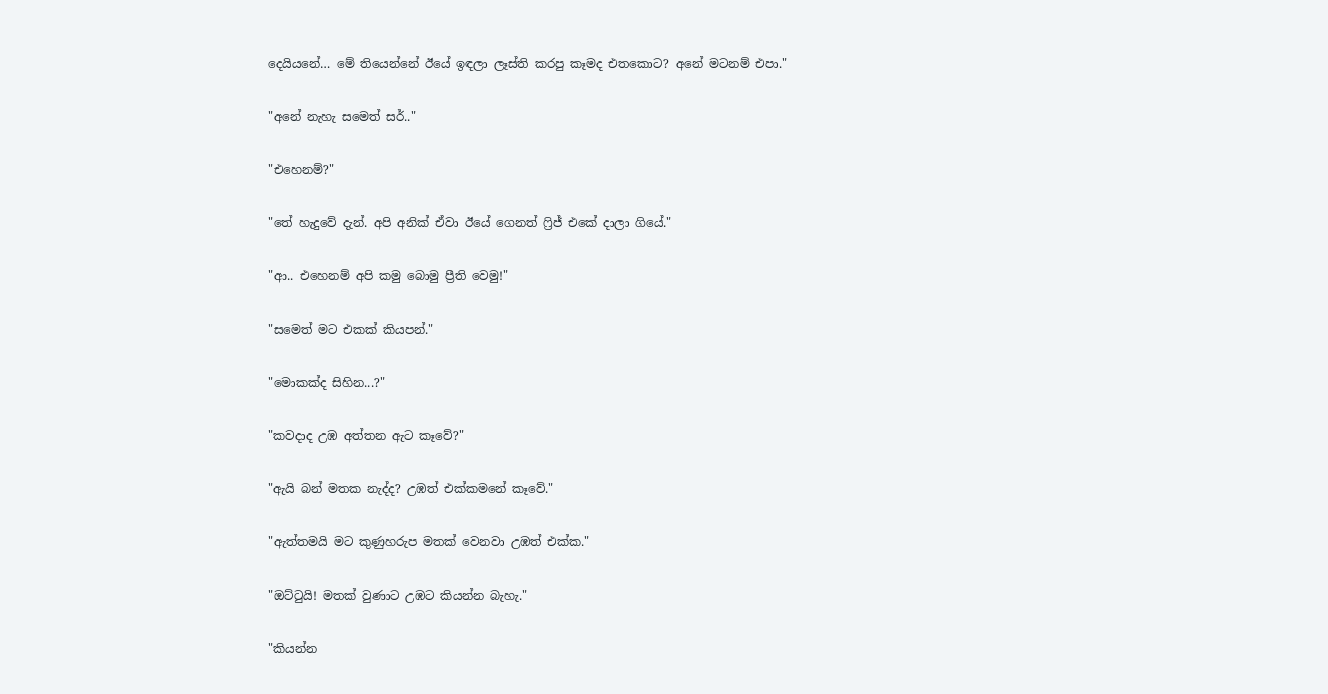දෙයියනේ… මේ තියෙන්නේ ඊයේ ඉඳලා ලෑස්ති කරපු කෑමද එතකොට? අනේ මටනම් එපා."

"අනේ නැහැ සමෙත් සර්.."

"එහෙනම්?"

"තේ හැදුවේ දැන්. අපි අනික් ඒවා ඊයේ ගෙනත් ෆ්‍රිජ් එකේ දාලා ගියේ."

"ආ.. එහෙනම් අපි කමු බොමු ප්‍රීති වෙමු!"

"සමෙත් මට එකක් කියපන්."

"මොකක්ද සිහින...?"

"කවදාද උඹ අත්තන ඇට කෑවේ?"

"ඇයි බන් මතක නැද්ද? උඹත් එක්කමනේ කෑවේ."

"ඇත්තමයි මට කුණුහරුප මතක් වෙනවා උඹත් එක්ක."

"ඔට්ටුයි! මතක් වුණාට උඹට කියන්න බැහැ."

"කියන්න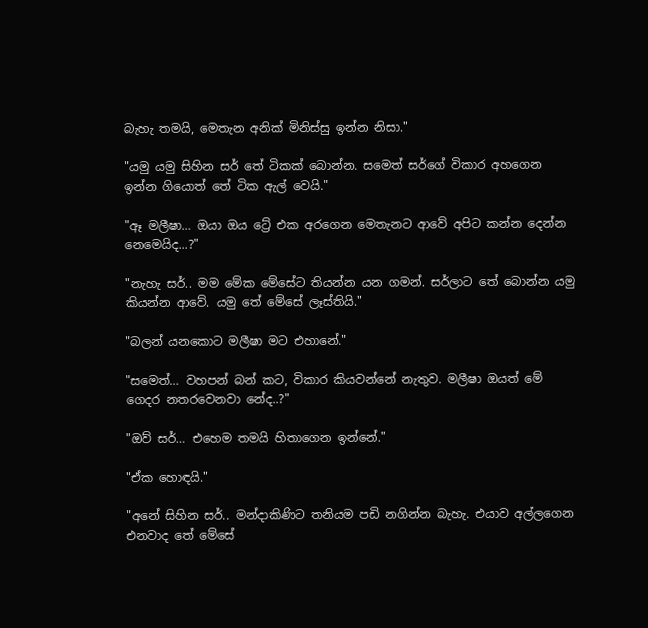බැහැ තමයි, මෙතැන අනික් මිනිස්සු ඉන්න නිසා."

"යමු යමු සිහින සර් තේ ටිකක් බොන්න. සමෙත් සර්ගේ විකාර අහගෙන ඉන්න ගියොත් තේ ටික ඇල් වෙයි."

"ඈ මලීෂා… ඔයා ඔය ට්‍රේ එක අරගෙන මෙතැනට ආවේ අපිට කන්න දෙන්න නෙමෙයිද...?"

"නැහැ සර්.. මම මේක මේසේට තියන්න යන ගමන්. සර්ලාට තේ බොන්න යමු කියන්න ආවේ. යමු තේ මේසේ ලෑස්තියි."

"බලන් යනකොට මලීෂා මට එහානේ."

"සමෙත්… වහපන් බන් කට, විකාර කියවන්නේ නැතුව. මලීෂා ඔයත් මේ ගෙදර නතරවෙනවා නේද..?"

"ඔව් සර්… එහෙම තමයි හිතාගෙන ඉන්නේ."

"ඒක හොඳයි."

"අනේ සිහින සර්.. මන්දාකිණිට තනියම පඩි නගින්න බැහැ. එයාව අල්ලගෙන එනවාද තේ මේසේ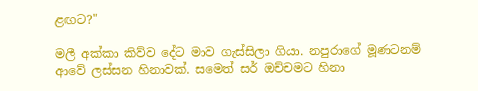ළඟට?"

මලී අක්කා කිව්ව දේට මාව ගැස්සිලා ගියා. නපුරාගේ මූණටනම් ආවේ ලස්සන හිනාවක්. සමෙත් සර් ඔච්චමට හිනා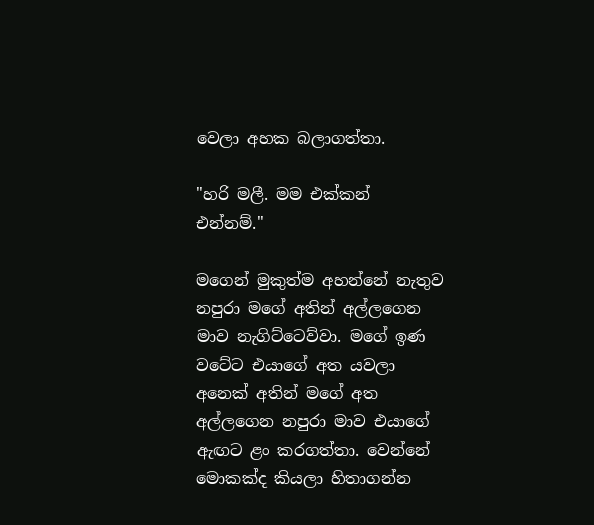වෙලා අහක බලාගත්තා.

"හරි මලී. මම එක්කන් එන්නම්."

මගෙන් මුකුත්ම අහන්නේ නැතුව නපුරා මගේ අතින් අල්ලගෙන මාව නැගිට්ටෙව්වා. මගේ ඉණ වටේට එයාගේ අත යවලා අනෙක් අතින් මගේ අත අල්ලගෙන නපුරා මාව එයාගේ ඇඟට ළං කරගත්තා. වෙන්නේ මොකක්ද කියලා හිතාගන්න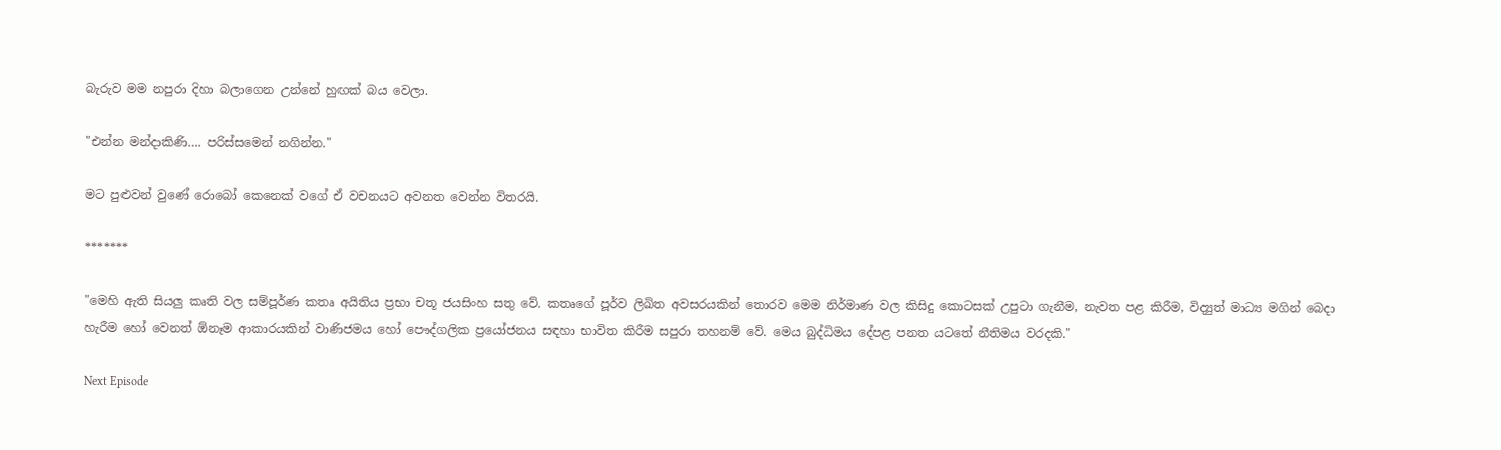බැරුව මම නපුරා දිහා බලාගෙන උන්නේ හුඟක් බය වෙලා.

"එන්න මන්දාකිණි…. පරිස්සමෙන් නගින්න."

මට පුළුවන් වුණේ රොබෝ කෙනෙක් වගේ ඒ වචනයට අවනත වෙන්න විතරයි.

*******

"මෙහි ඇති සියලු කෘති වල සම්පූර්ණ කතෘ අයිතිය ප්‍රභා චතූ ජයසිංහ සතු වේ. කතෘගේ පූර්ව ලිඛිත අවසරයකින් තොරව මෙම නිර්මාණ වල කිසිදු කොටසක් උපුටා ගැනීම, නැවත පළ කිරීම, විද්‍යුත් මාධ්‍ය මගින් බෙදා හැරීම හෝ වෙනත් ඕනෑම ආකාරයකින් වාණිජමය හෝ පෞද්ගලික ප්‍රයෝජනය සඳහා භාවිත කිරීම සපුරා තහනම් වේ. මෙය බුද්ධිමය දේපළ පනත යටතේ නීතිමය වරදකි."

Next Episode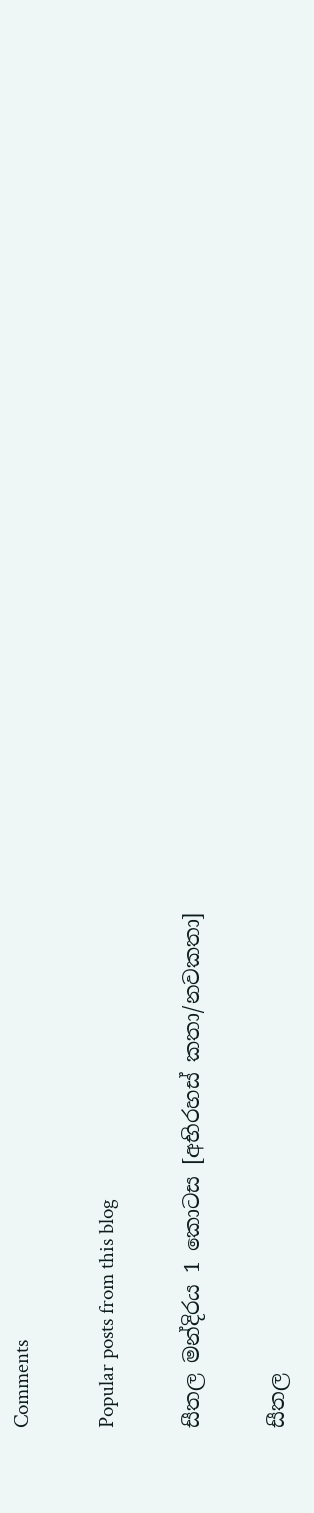Comments

Popular posts from this blog

සීතල මන්දිරය 1 කොටස [අභිරහස් කතා/නවකතා]

සීතල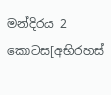මන්දිරය 2 කොටස[අභිරහස්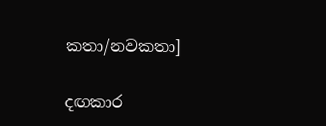කතා/නවකතා]

දඟකාර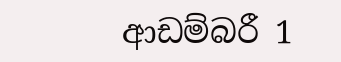ආඩම්බරී 1